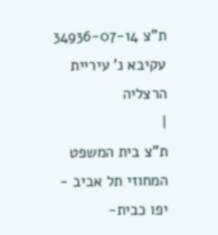ת"צ 34936-07-14 עקיבא נ' עיריית הרצליה
|
ת"צ בית המשפט המחוזי תל אביב - יפו כבית-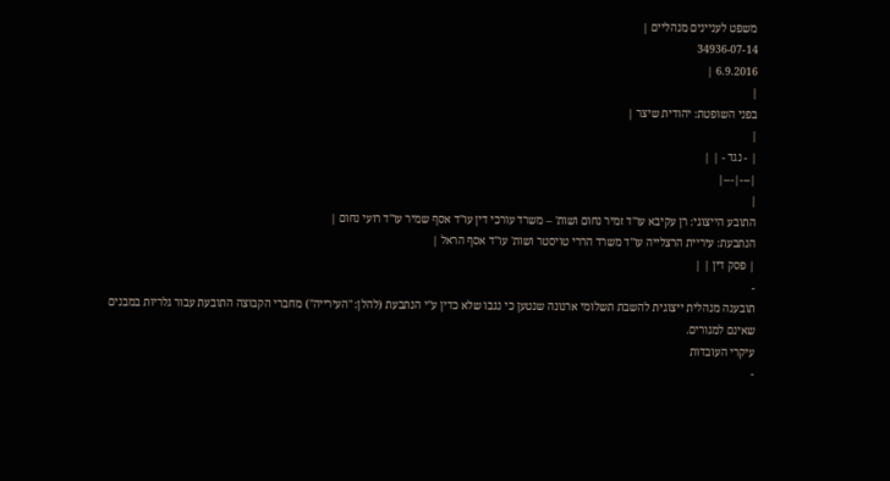משפט לעניינים מנהליים |
34936-07-14
6.9.2016 |
|
בפני השופטת: יהודית שיצר |
|
| - נגד - | |
|---|---|
|
התובע הייצוגי: רן עקיבא עו"ד זמיר נחום ושות' – משרד עורכי דין עו"ד אסף שמיר עו"ד רועי נחום |
הנתבעת: עיריית הרצלייה עו"ד משרד הררי טויסטר ושות' עו"ד אסף הראל |
| פסק דין | |
-
תובענה מנהלית ייצוגית להשבת תשלומי ארנונה שנטען כי נגבו שלא כדין ע"י הנתבעת (להלן: "העירייה") מחברי הקבוצה התובעת עבור גלריות במבנים שאינם למגורים.
עיקרי העובדות
-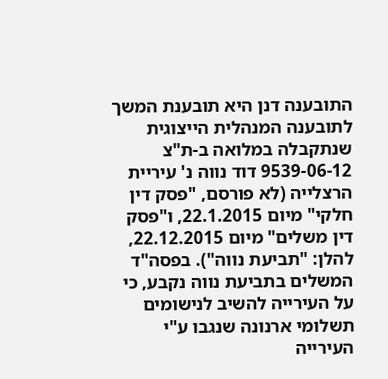התובענה דנן היא תובענת המשך לתובענה המנהלית הייצוגית שנתקבלה במלואה ב-ת"צ 9539-06-12 דוד נווה נ' עיריית הרצלייה (לא פורסם, "פסק דין חלקי" מיום 22.1.2015, ו"פסק דין משלים" מיום 22.12.2015, להלן: "תביעת נווה"). בפסה"ד המשלים בתביעת נווה נקבע, כי על העירייה להשיב לנישומים תשלומי ארנונה שנגבו ע"י העירייה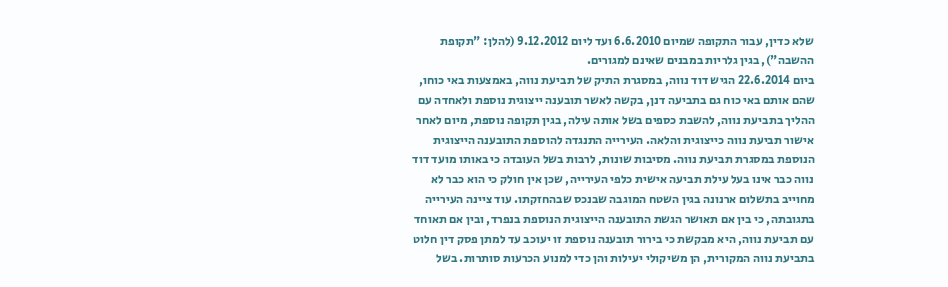שלא כדין, עבור התקופה שמיום 6.6.2010 ועד ליום 9.12.2012 (להלן: "תקופת ההשבה"), בגין גלריות במבנים שאינם למגורים.
ביום 22.6.2014 הגיש דוד נווה, במסגרת התיק של תביעת נווה, באמצעות באי כוחו, שהם אותם באי כוח גם בתביעה דנן, בקשה לאשר תובענה ייצוגית נוספת ולאחדה עם ההליך בתביעת נווה, להשבת כספים בשל אותה עילה, בגין תקופה נוספת, מיום לאחר אישור תביעת נווה כייצוגית והלאה. העירייה התנגדה להוספת התובענה הייצוגית הנוספת במסגרת תביעת נווה. מסיבות שונות, לרבות בשל העובדה כי באותו מועד דוד נווה כבר אינו בעל עילת תביעה אישית כלפי העירייה, שכן אין חולק כי הוא כבר לא מחוייב בתשלום ארנונה בגין השטח המוגבה שבנכס שבהחזקתו. עוד ציינה העירייה בתגובתה, כי בין אם תאושר הגשת התובענה הייצוגית הנוספת בנפרד, ובין אם תאוחד עם תביעת נווה, היא מבקשת כי בירור תובענה נוספת זו יעוכב עד למתן פסק דין חלוט בתביעת נווה המקורית, הן משיקולי יעילות והן כדי למנוע הכרעות סותרות. בשל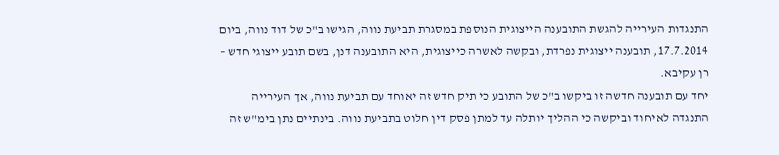התנגדות העירייה להגשת התובענה הייצוגית הנוספת במסגרת תביעת נווה, הגישו ב"כ של דוד נווה, ביום 17.7.2014, תובענה ייצוגית נפרדת, ובקשה לאשרה כייצוגית, היא התובענה דנן, בשם תובע ייצוגי חדש – רן עקיבא.
יחד עם תובענה חדשה זו ביקשו ב"כ של התובע כי תיק חדש זה יאוחד עם תביעת נווה, אך העירייה התנגדה לאיחוד וביקשה כי ההליך יותלה עד למתן פסק דין חלוט בתביעת נווה. בינתיים נתן בימ"ש זה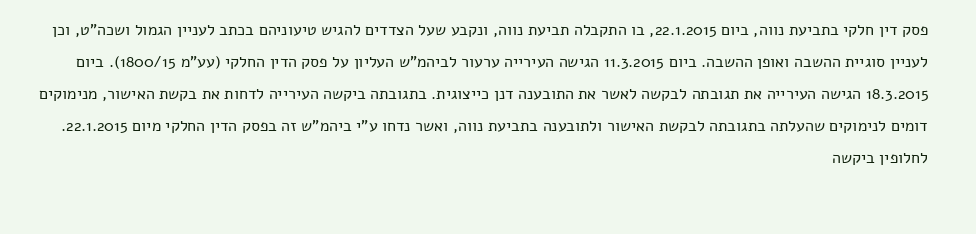פסק דין חלקי בתביעת נווה, ביום 22.1.2015, בו התקבלה תביעת נווה, ונקבע שעל הצדדים להגיש טיעוניהם בכתב לעניין הגמול ושכה"ט, וכן לעניין סוגיית ההשבה ואופן ההשבה. ביום 11.3.2015 הגישה העירייה ערעור לביהמ"ש העליון על פסק הדין החלקי (עע"מ 1800/15). ביום 18.3.2015 הגישה העירייה את תגובתה לבקשה לאשר את התובענה דנן כייצוגית. בתגובתה ביקשה העירייה לדחות את בקשת האישור, מנימוקים דומים לנימוקים שהעלתה בתגובתה לבקשת האישור ולתובענה בתביעת נווה, ואשר נדחו ע"י ביהמ"ש זה בפסק הדין החלקי מיום 22.1.2015. לחלופין ביקשה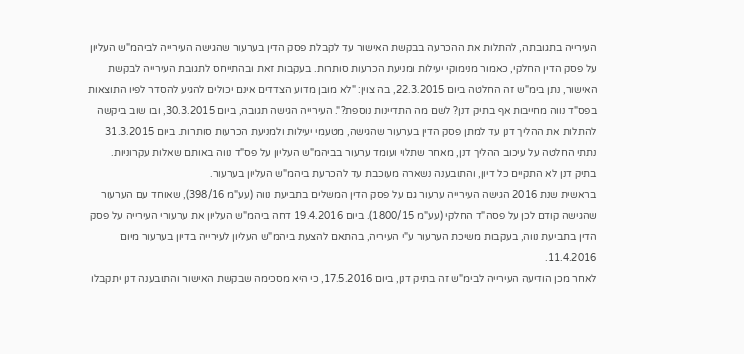העירייה בתגובתה, להתלות את ההכרעה בבקשת האישור עד לקבלת פסק הדין בערעור שהגישה העירייה לביהמ"ש העליון על פסק הדין החלקי, כאמור מנימוקי יעילות ומניעת הכרעות סותרות. בעקבות זאת ובהתייחס לתגובת העירייה לבקשת האישור, נתן בימ"ש זה החלטה ביום 22.3.2015, בה צוין: "לא מובן מדוע הצדדים אינם יכולים להגיע להסדר לפיו התוצאות בפס"ד נווה מחייבות אף בתיק דנן? לשם מה התדיינות נוספת?". העירייה הגישה תגובה, ביום 30.3.2015, ובו שוב ביקשה להתלות את ההליך דנן עד למתן פסק הדין בערעור שהגישה, מטעמי יעילות ולמניעת הכרעות סותרות. ביום 31.3.2015 נתתי החלטה על עיכוב ההליך דנן, מאחר שתלוי ועומד ערעור בביהמ"ש העליון על פס"ד נווה באותם שאלות עקרוניות. בתיק דנן לא התקיים כל דיון, והתובענה נשארה מעוכבת עד להכרעת ביהמ"ש העליון בערעור.
בראשית שנת 2016 הגישה העירייה ערעור גם על פסק הדין המשלים בתביעת נווה (עע"מ 398/16), שאוחד עם הערעור שהגישה קודם לכן על פסה"ד החלקי (עע"מ 1800/15). ביום 19.4.2016 דחה ביהמ"ש העליון את ערעורי העירייה על פסק הדין בתביעת נווה, בעקבות משיכת הערעור ע"י העיריה, בהתאם להצעת ביהמ"ש העליון לעירייה בדיון בערעור מיום 11.4.2016.
לאחר מכן הודיעה העירייה לבימ"ש זה בתיק דנן, ביום 17.5.2016, כי היא מסכימה שבקשת האישור והתובענה דנן יתקבלו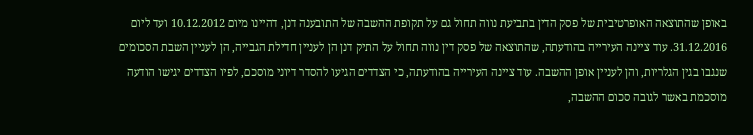באופן שהתוצאה האופרטיבית של פסק הדין בתביעת נווה תחול גם על תקופת ההשבה של התובענה דנן, דהיינו מיום 10.12.2012 ועד ליום 31.12.2016. עוד ציינה העירייה בהודעתה, שהתוצאה של פסק דין נווה תחול על התיק דנן הן לעניין חדילת הגבייה, הן לעניין השבת הסכומים שנגבו בגין הגלריות, והן לעניין אופן ההשבה. עוד ציינה העירייה בהודעתה, כי הצדדים הגיעו להסדר דיוני מוסכם, לפיו הצדדים יגישו הודעה מוסכמת באשר לגובה סכום ההשבה,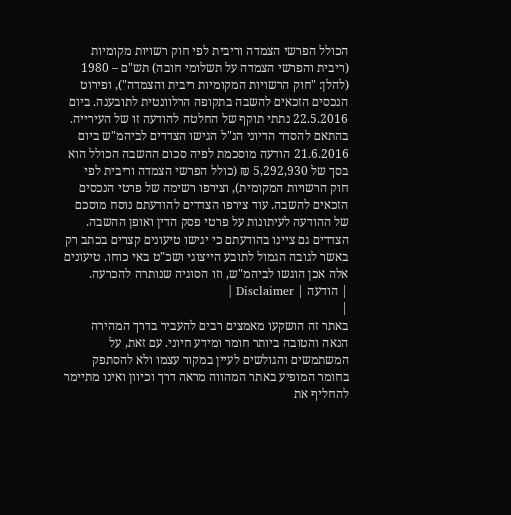הכולל הפרשי הצמדה וריבית לפי חוק רשויות מקומיות (ריבית והפרשי הצמדה על תשלומי חובה) תש"ם – 1980 (להלן: "חוק הרשויות המקומיות ריבית והצמדה"), ופירוט הנכסים הזכאים להשבה בתקופה הרלוונטית לתובענה. ביום 22.5.2016 נתתי תוקף של החלטה להודעה זו של העירייה.
בהתאם להסדר הדיוני הנ"ל הגישו הצדדים לביהמ"ש ביום 21.6.2016 הודעה מוסכמת לפיה סכום ההשבה הכולל הוא בסך של 5,292,930 ₪ (כולל הפרשי הצמדה וריבית לפי חוק הרשויות המקומית), וצירפו רשימה של פרטי הנכסים הזכאים להשבה. עוד צירפו הצדדים להודעתם נוסח מוסכם של ההודעה לעיתונות על פרטי פסק הדין ואופן ההשבה. הצדדים גם ציינו בהודעתם כי יגישו טיעונים קצרים בכתב רק באשר לגובה הגמול לתובע הייצוגי ושכ"ט באי כוחו. טיעונים אלה אכן הוגשו לביהמ"ש, וזו הסוגיה שנותרה להכרעה.
| הודעה | Disclaimer |
|
באתר זה הושקעו מאמצים רבים להעביר בדרך המהירה הנאה והטובה ביותר חומר ומידע חיוני. עם זאת, על המשתמשים והגולשים לעיין במקור עצמו ולא להסתפק בחומר המופיע באתר המהווה מראה דרך וכיוון ואינו מתיימר להחליף את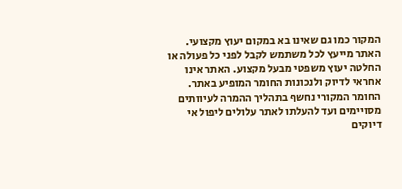המקור כמו גם שאינו בא במקום יעוץ מקצועי. האתר מייעץ לכל משתמש לקבל לפני כל פעולה או החלטה יעוץ משפטי מבעל מקצוע. האתר אינו אחראי לדיוק ולנכונות החומר המופיע באתר. החומר המקורי נחשף בתהליך ההמרה לעיוותים מסויימים ועד להעלתו לאתר עלולים ליפול אי דיוקים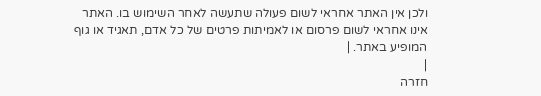ולכן אין האתר אחראי לשום פעולה שתעשה לאחר השימוש בו. האתר אינו אחראי לשום פרסום או לאמיתות פרטים של כל אדם, תאגיד או גוף המופיע באתר. |
|
חזרה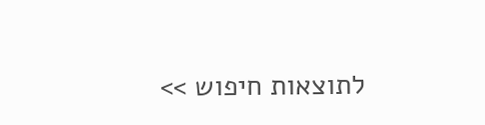לתוצאות חיפוש >>